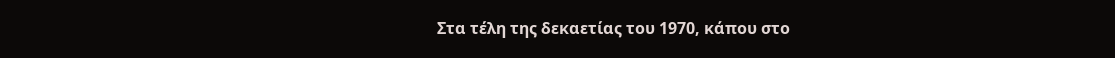Στα τέλη της δεκαετίας του 1970, κάπου στο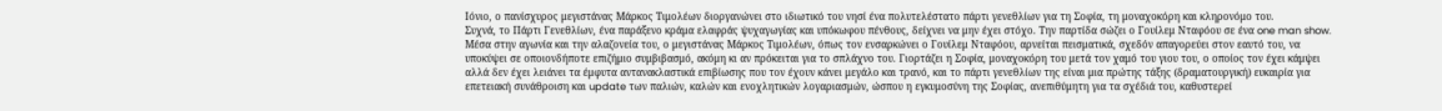Ιόνιο, ο πανίσχυρος μεγιστάνας Μάρκος Τιμολέων διοργανώνει στο ιδιωτικό του νησί ένα πολυτελέστατο πάρτι γενεθλίων για τη Σοφία, τη μοναχοκόρη και κληρονόμο του.
Συχνά, το Πάρτι Γενεθλίων, ένα παράξενο κράμα ελαφράς ψυχαγωγίας και υπόκωφου πένθους, δείχνει να μην έχει στόχο. Την παρτίδα σώζει ο Γουίλεμ Νταφόου σε ένα one man show.
Μέσα στην αγωνία και την αλαζονεία του, ο μεγιστάνας Μάρκος Τιμολέων, όπως τον ενσαρκώνει ο Γουίλεμ Νταφόου, αρνείται πεισματικά, σχεδόν απαγορεύει στον εαυτό του, να υποκύψει σε οποιονδήποτε επιζήμιο συμβιβασμό, ακόμη κι αν πρόκειται για το σπλάχνο του. Γιορτάζει η Σοφία, μοναχοκόρη του μετά τον χαμό του γιου του, ο οποίος τον έχει κάμψει αλλά δεν έχει λειάνει τα έμφυτα αντανακλαστικά επιβίωσης που τον έχουν κάνει μεγάλο και τρανό, και το πάρτι γενεθλίων της είναι μια πρώτης τάξης (δραματουργική) ευκαιρία για επετειακή συνάθροιση και update των παλιών, καλών και ενοχλητικών λογαριασμών, ώσπου η εγκυμοσύνη της Σοφίας, ανεπιθύμητη για τα σχέδιά του, καθυστερεί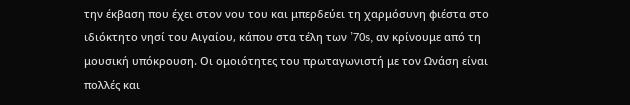την έκβαση που έχει στον νου του και μπερδεύει τη χαρμόσυνη φιέστα στο ιδιόκτητο νησί του Αιγαίου, κάπου στα τέλη των ’70s, αν κρίνουμε από τη μουσική υπόκρουση. Οι ομοιότητες του πρωταγωνιστή με τον Ωνάση είναι πολλές και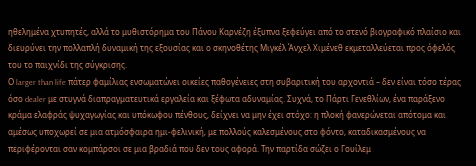ηθελημένα χτυπητές, αλλά το μυθιστόρημα του Πάνου Καρνέζη έξυπνα ξεφεύγει από το στενό βιογραφικό πλαίσιο και διευρύνει την πολλαπλή δυναμική της εξουσίας και ο σκηνοθέτης Μιγκέλ Άνχελ Χιμένεθ εκμεταλλεύεται προς όφελός του το παιχνίδι της σύγκρισης.
Ο larger than life πάτερ φαμίλιας ενσωματώνει οικείες παθογένειες στη συβαριτική του αρχοντιά – δεν είναι τόσο τέρας όσο dealer με στυγνά διαπραγματευτικά εργαλεία και ξέφωτα αδυναμίας. Συχνά, το Πάρτι Γενεθλίων, ένα παράξενο κράμα ελαφράς ψυχαγωγίας και υπόκωφου πένθους, δείχνει να μην έχει στόχο: η πλοκή φανερώνεται απότομα και αμέσως υποχωρεί σε μια ατμόσφαιρα ημι-φελινική, με πολλούς καλεσμένους στο φόντο, καταδικασμένους να περιφέρονται σαν κομπάρσοι σε μια βραδιά που δεν τους αφορά. Την παρτίδα σώζει ο Γουίλεμ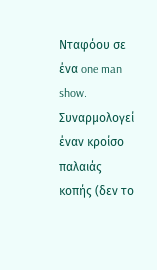Νταφόου σε ένα one man show. Συναρμολογεί έναν κροίσο παλαιάς κοπής (δεν το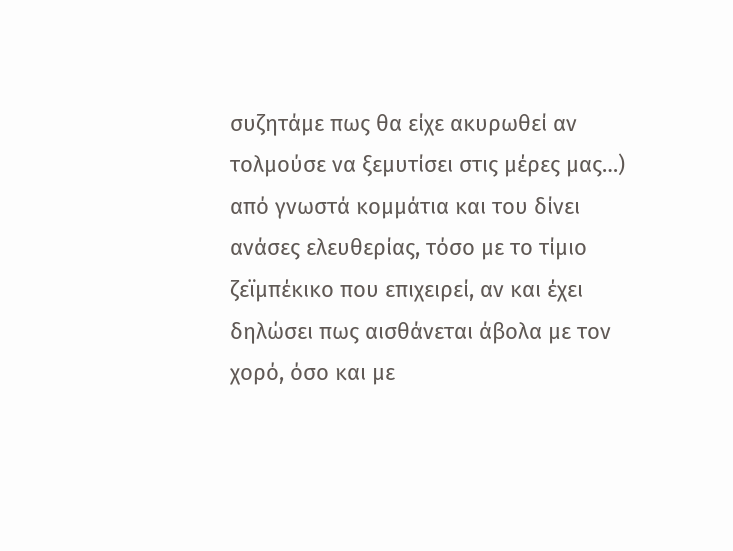συζητάμε πως θα είχε ακυρωθεί αν τολμούσε να ξεμυτίσει στις μέρες μας…) από γνωστά κομμάτια και του δίνει ανάσες ελευθερίας, τόσο με το τίμιο ζεϊμπέκικο που επιχειρεί, αν και έχει δηλώσει πως αισθάνεται άβολα με τον χορό, όσο και με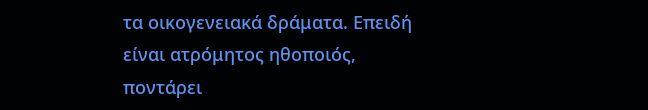τα οικογενειακά δράματα. Επειδή είναι ατρόμητος ηθοποιός, ποντάρει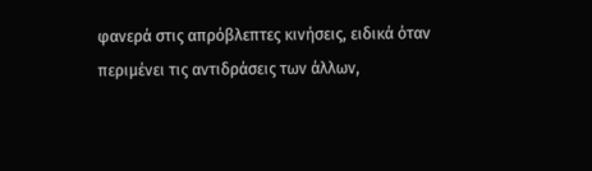φανερά στις απρόβλεπτες κινήσεις, ειδικά όταν περιμένει τις αντιδράσεις των άλλων,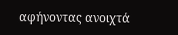αφήνοντας ανοιχτά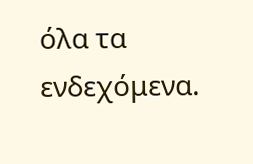όλα τα ενδεχόμενα.